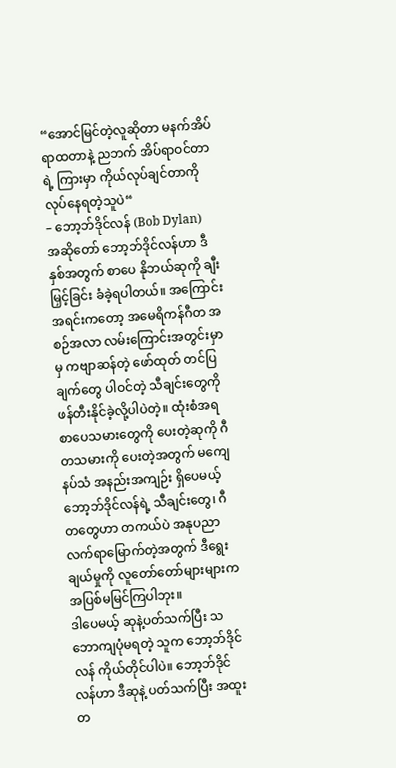“အောင်မြင်တဲ့လူဆိုတာ မနက်အိပ်ရာထတာနဲ့ ညဘက် အိပ်ရာဝင်တာရဲ့ ကြားမှာ ကိုယ်လုပ်ချင်တာကို လုပ်နေရတဲ့သူပဲ“
– ဘော့ဘ်ဒိုင်လန် (Bob Dylan)
အဆိုတော် ဘော့ဘ်ဒိုင်လန်ဟာ ဒီနှစ်အတွက် စာပေ နိုဘယ်ဆုကို ချီးမြှင့်ခြင်း ခံခဲ့ရပါတယ်။ အကြောင်းအရင်းကတော့ အမေရိကန်ဂီတ အစဉ်အလာ လမ်းကြောင်းအတွင်းမှာမှ ကဗျာဆန်တဲ့ ဖော်ထုတ် တင်ပြချက်တွေ ပါဝင်တဲ့ သီချင်းတွေကို ဖန်တီးနိုင်ခဲ့လို့ပါပဲတဲ့။ ထုံးစံအရ စာပေသမားတွေကို ပေးတဲ့ဆုကို ဂီတသမားကို ပေးတဲ့အတွက် မကျေနပ်သံ အနည်းအကျဉ်း ရှိပေမယ့် ဘော့ဘ်ဒိုင်လန်ရဲ့ သီချင်းတွေ၊ ဂီတတွေဟာ တကယ်ပဲ အနုပညာ လက်ရာမြောက်တဲ့အတွက် ဒီရွေးချယ်မှုကို လူတော်တော်များများက အပြစ်မမြင်ကြပါဘုး။
ဒါပေမယ့် ဆုနဲ့ပတ်သက်ပြီး သဘောကျပုံမရတဲ့ သူက ဘော့ဘ်ဒိုင်လန် ကိုယ်တိုင်ပါပဲ။ ဘော့ဘ်ဒိုင်လန်ဟာ ဒီဆုနဲ့ ပတ်သက်ပြီး အထူးတ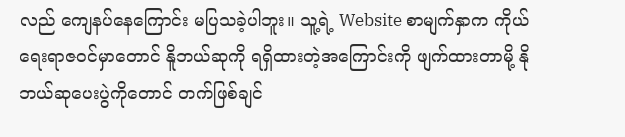လည် ကျေနပ်နေကြောင်း မပြသခဲ့ပါဘူး။ သူ့ရဲ့ Website စာမျက်နှာက ကိုယ်ရေးရာဇဝင်မှာတောင် နိူဘယ်ဆုကို ရရှိထားတဲ့အကြောင်းကို ဖျက်ထားတာမို့ နိုဘယ်ဆုပေးပွဲကိုတောင် တက်ဖြစ်ချင်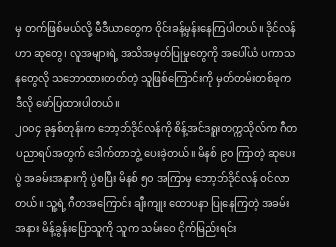မှ တက်ဖြစ်မယ်လို့ မီဒီယာတွေက ဝိုင်းခန့်မှန်းနေကြပါတယ်။ ဒိုင်လန်ဟာ ဆုတွေ၊ လူအများရဲ့ အသိအမှတ်ပြုမှုတွေကို အပေါ်ယံ ပကာသနတွေလို သဘောထားတတ်တဲ့ သူဖြစ်ကြောင်းကို မှတ်တမ်းတစ်ခုက ဒီလို ဖော်ပြထားပါတယ်။
၂၀၀၄ ခုနှစ်တုန်းက ဘော့ဘ်ဒိုင်လန်ကို စိန့်အင်ဒရူးတက္ကသိုလ်က ဂီတပညာရပ်အတွက် ဒေါက်တာဘွဲ့ ပေးခဲ့တယ်။ မိနစ် ၉၀ ကြာတဲ့ ဆုပေးပွဲ အခမ်းအနားကို ပွဲစပြီး မိနစ် ၅၀ အကြာမှ ဘော့ဘ်ဒိုင်လန် ဝင်လာတယ်။ သူ့ရဲ့ ဂီတအကြောင်း ချီးကျုး ထောပနာ ပြုနေကြတဲ့ အခမ်းအနား မိန့်ခွန်းပြောသူကို သူက သမ်းဝေ ငိုက်မြည်းရင်း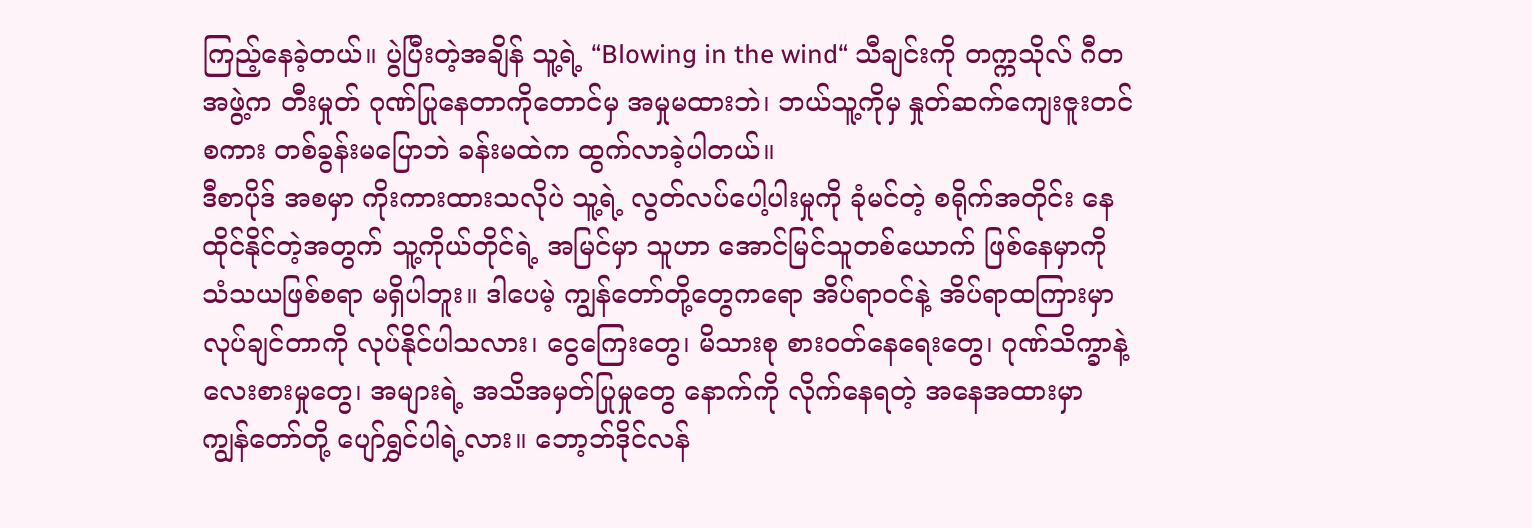ကြည့်နေခဲ့တယ်။ ပွဲပြီးတဲ့အချိန် သူ့ရဲ့ “Blowing in the wind“ သီချင်းကို တက္ကသိုလ် ဂီတအဖွဲ့က တီးမှုတ် ဂုဏ်ပြုနေတာကိုတောင်မှ အမှုမထားဘဲ၊ ဘယ်သူ့ကိုမှ နှုတ်ဆက်ကျေးဇူးတင်စကား တစ်ခွန်းမပြောဘဲ ခန်းမထဲက ထွက်လာခဲ့ပါတယ်။
ဒီစာပိုဒ် အစမှာ ကိုးကားထားသလိုပဲ သူ့ရဲ့ လွတ်လပ်ပေါ့ပါးမှုကို ခုံမင်တဲ့ စရိုက်အတိုင်း နေထိုင်နိုင်တဲ့အတွက် သူ့ကိုယ်တိုင်ရဲ့ အမြင်မှာ သူဟာ အောင်မြင်သူတစ်ယောက် ဖြစ်နေမှာကို သံသယဖြစ်စရာ မရှိပါဘူး။ ဒါပေမဲ့ ကျွန်တော်တို့တွေကရော အိပ်ရာဝင်နဲ့ အိပ်ရာထကြားမှာ လုပ်ချင်တာကို လုပ်နိုင်ပါသလား၊ ငွေကြေးတွေ၊ မိသားစု စားဝတ်နေရေးတွေ၊ ဂုဏ်သိက္ခာနဲ့ လေးစားမှုတွေ၊ အများရဲ့ အသိအမှတ်ပြုမှုတွေ နောက်ကို လိုက်နေရတဲ့ အနေအထားမှာ ကျွန်တော်တို့ ပျော်ရွှင်ပါရဲ့လား။ ဘော့ဘ်ဒိုင်လန်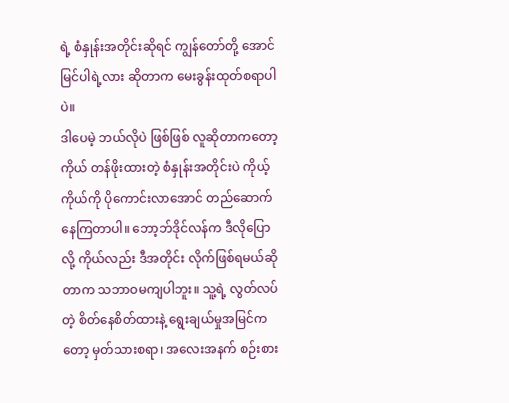ရဲ့ စံနှုန်းအတိုင်းဆိုရင် ကျွန်တော်တို့ အောင်မြင်ပါရဲ့လား ဆိုတာက မေးခွန်းထုတ်စရာပါပဲ။
ဒါပေမဲ့ ဘယ်လိုပဲ ဖြစ်ဖြစ် လူဆိုတာကတော့ ကိုယ် တန်ဖိုးထားတဲ့ စံနှုန်းအတိုင်းပဲ ကိုယ့်ကိုယ်ကို ပိုကောင်းလာအောင် တည်ဆောက်နေကြတာပါ။ ဘော့ဘ်ဒိုင်လန်က ဒီလိုပြောလို့ ကိုယ်လည်း ဒီအတိုင်း လိုက်ဖြစ်ရမယ်ဆိုတာက သဘာဝမကျပါဘူး။ သူ့ရဲ့ လွတ်လပ်တဲ့ စိတ်နေစိတ်ထားနဲ့ ရွေးချယ်မှုအမြင်ကတော့ မှတ်သားစရာ၊ အလေးအနက် စဉ်းစား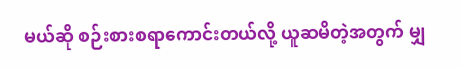မယ်ဆို စဉ်းစားစရာကောင်းတယ်လို့ ယူဆမိတဲ့အတွက် မျှ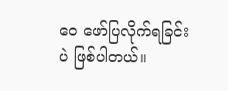ဝေ ဖော်ပြလိုက်ရခြင်းပဲ ဖြစ်ပါတယ်။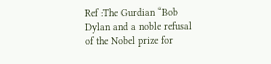Ref :The Gurdian “Bob Dylan and a noble refusal of the Nobel prize for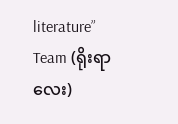literature”
Team (ရိုးရာလေး)